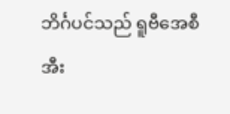ဘိင်္ဂပင်သည် ရူဗီအေစီအီး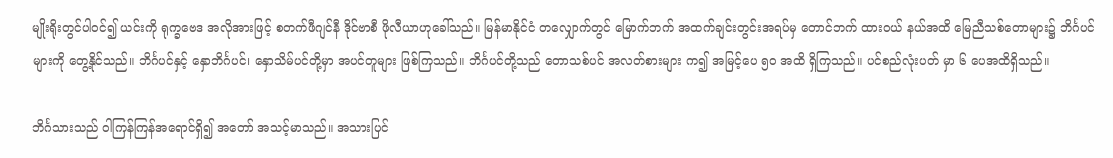မျိုးရိုးတွင်ပါဝင်၍ ယင်းကို ရုက္ခဗေဒ အလိုအားဖြင့် စတက်ဖီဂျင်နီ ဒိုင်ဗာစီ ဖိုလီယာဟုခေါ်သည်။ မြန်မာနိုင်ငံ တလျှောက်တွင် မြောက်ဘက် အထက်ချင်းတွင်းအရပ်မှ တောင်ဘက် ထားဝယ် နယ်အထိ မြေညီသစ်တောများ၌ ဘိင်္ဂပင်များကို တွေ့နိုင်သည်။ ဘိင်္ဂပင်နှင့် နှောဘိင်္ဂပင်၊ နှောသိမ်ပင်တို့မှာ အပင်တူများ ဖြစ်ကြသည်။ ဘိင်္ဂပင်တို့သည် တောသစ်ပင် အလတ်စားများ က၍ အမြင့်ပေ ၅ဝ အထိ ရှိကြသည်။ ပင်စည်လုံးပတ် မှာ ၆ ပေအထိရှိသည်။

ဘိင်္ဂသားသည် ဝါကြန်ကြန်အရောင်ရှိ၍ အတော် အသင့်မာသည်။ အသားပြင်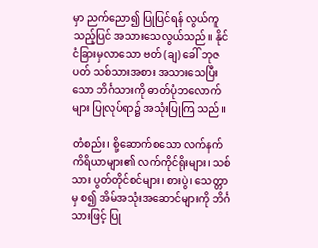မှာ ညက်ညော၍ ပြုပြင်ရန် လွယ်ကူသည့်ပြင် အသားသေလွယ်သည်။ နိုင်ငံခြားမှလာသော ဗတ် (ချ) ခေါ် ဘုဇပတ် သစ်သားအစား အသားသေပြီးသော ဘိင်္ဂသားကို ဓာတ်ပုံဘလောက်များ ပြုလုပ်ရာ၌ အသုံးပြုကြ သည်။

တံစည်း၊ စို့ဆောက်စသော လက်နက်ကိရိယာများ၏ လက်ကိုင်ရိုးများ၊ သစ်သား ပွတ်တိုင်စင်များ၊ စားပွဲ၊ သေတ္တာမှ စ၍ အိမ်အသုံးအဆောင်များကို ဘိင်္ဂသားဖြင့် ပြု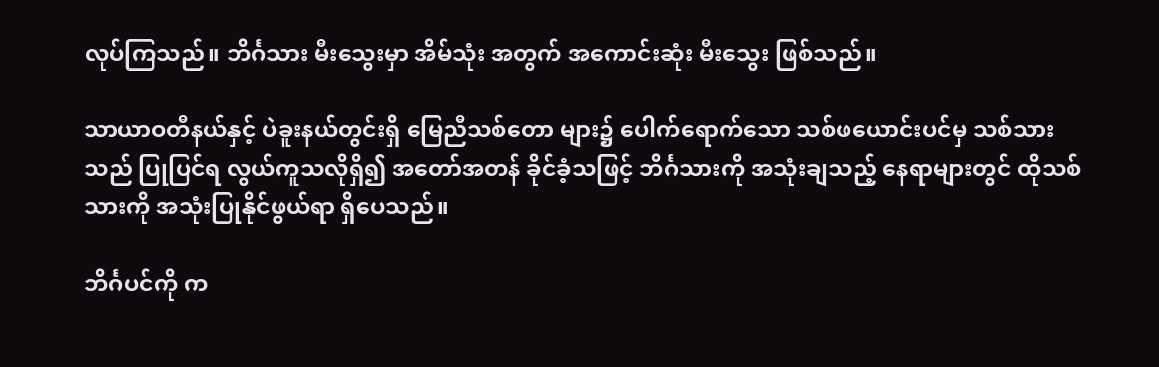လုပ်ကြသည်။ ဘိင်္ဂသား မီးသွေးမှာ အိမ်သုံး အတွက် အကောင်းဆုံး မီးသွေး ဖြစ်သည်။

သာယာဝတီနယ်နှင့် ပဲခူးနယ်တွင်းရှိ မြေညီသစ်တော များ၌ ပေါက်ရောက်သော သစ်ဖယောင်းပင်မှ သစ်သားသည် ပြုပြင်ရ လွယ်ကူသလိုရှိ၍ အတော်အတန် ခိုင်ခံ့သဖြင့် ဘိင်္ဂသားကို အသုံးချသည့် နေရာများတွင် ထိုသစ်သားကို အသုံးပြုနိုင်ဖွယ်ရာ ရှိပေသည်။

ဘိင်္ဂပင်ကို က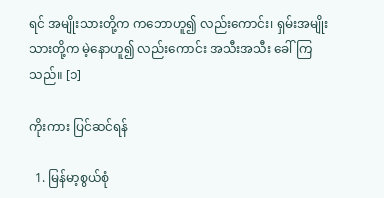ရင် အမျိုးသားတို့က ကဘောဟူ၍ လည်းကောင်း၊ ရှမ်းအမျိုးသားတို့က မဲ့နောဟူ၍ လည်းကောင်း အသီးအသီး ခေါ်ကြသည်။ [၁]

ကိုးကား ပြင်ဆင်ရန်

  1. မြန်မာ့စွယ်စုံ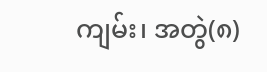ကျမ်း၊ အတွဲ(၈)